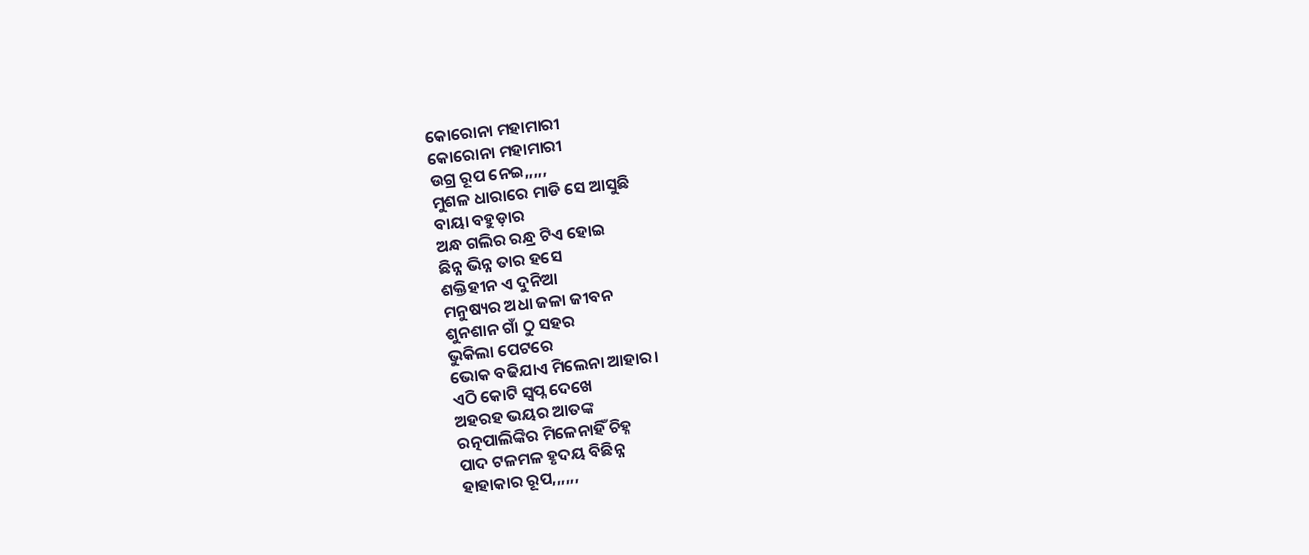କୋରୋନା ମହାମାରୀ
କୋରୋନା ମହାମାରୀ
ଉଗ୍ର ରୂପ ନେଇ,,,,,
ମୁଶଳ ଧାରାରେ ମାଡି ସେ ଆସୁଛି
ବାୟା ବହୁଡ଼ାର
ଅନ୍ଧ ଗଲିର ରନ୍ଧ୍ର ଟିଏ ହୋଇ
ଛିନ୍ନ ଭିନ୍ନ ତାର ହସେ
ଶକ୍ତିହୀନ ଏ ଦୁନିଆ
ମନୁଷ୍ୟର ଅଧା ଜଳା ଜୀବନ
ଶୁନଶାନ ଗାଁ ଠୁ ସହର
ଭୁକିଲା ପେଟରେ
ଭୋକ ବଢିଯାଏ ମିଲେନା ଆହାର।
ଏଠି କୋଟି ସ୍ୱପ୍ନ ଦେଖେ
ଅହରହ ଭୟର ଆତଙ୍କ
ରତ୍ନପାଲିଙ୍କିର ମିଳେନାହିଁ ଚିହ୍ନ
ପାଦ ଟଳମଳ ହୃଦୟ ବିଛିନ୍ନ
ହାହାକାର ରୂପ,,,,,,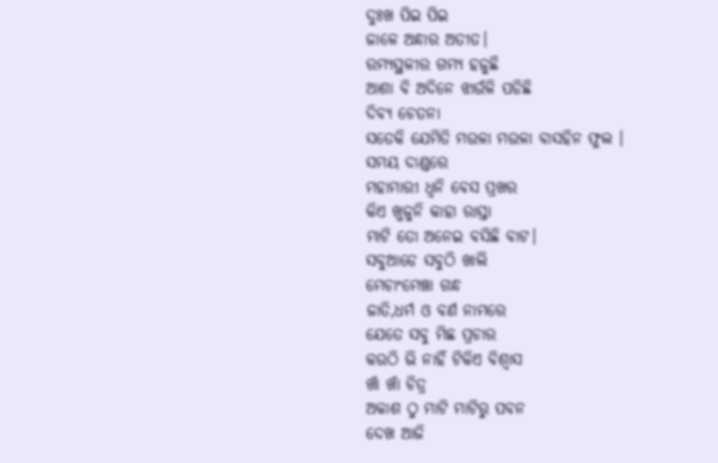ଦୁଃଖ ପିଇ ପିଇ
ଜାଳେ ଅନ୍ଧାର ଅତୀତ।
ରମ୍ୟସ୍ଥଳୀର ଗମ୍ୟ ହଜୁଛି
ଆଶା ବି ଅଦିନେ ଝାଉଁଳି ପଡିଛି
ଦିବ୍ୟ ଚେତନା
ସତେକି ଯେମିତି ମଉଳା ମଉଳା ବାସହିନ ଫୁଲ ।
ସମୟ ଦାଣ୍ଡରେ
ମହାମାରୀ ଧ୍ୱନି ବେସ ପ୍ରଖର
କିଏ ଖୁଜୁନି କାହା ରାସ୍ତା
ମାଟି ତୋ ଅନେଇ ବସିଛି ବାଟ।
ସବୁଆଡେ ସବୁଠି ଖାଲି
ମେଚାଂମେଞ୍ଚା ଗନ୍ଧ
ଜାତି,ଧର୍ମ ଓ ବର୍ଣ ନାମରେ
ଯେତେ ସବୁ ମିଛ ପ୍ରଚାର
କଉଠି ଭି ନାହିଁ ଟିକିଏ ବିଶ୍ୱାସ
ଖାଁ ଖାଁ ଚିତ୍ର
ଅକାଶ ଠୁ ମାଟି ମାଟିରୁ ପବନ
ଦେଖ ଆଜି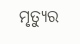ମୃତ୍ୟୁର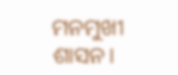ମନମୁଖୀ ଶାସନ।